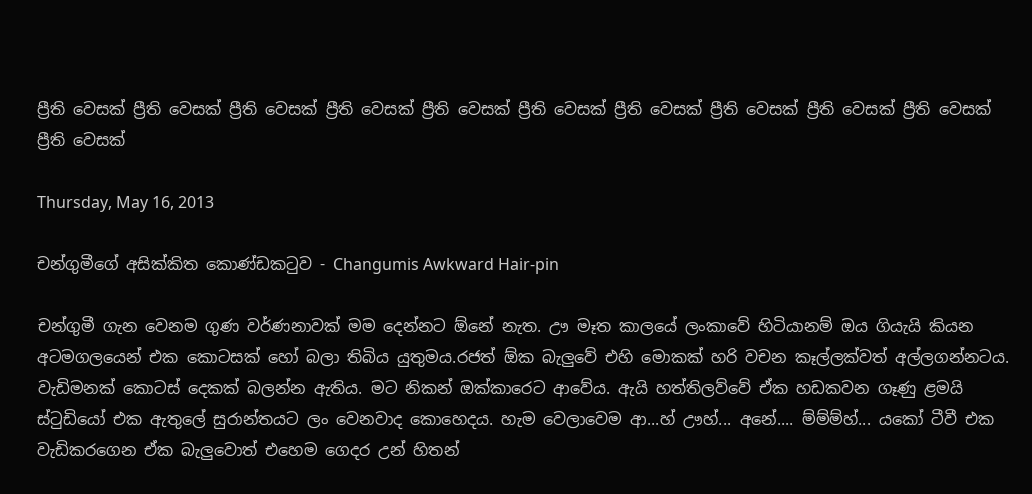ප්‍රීති වෙසක් ප්‍රීති වෙසක් ප්‍රීති වෙසක් ප්‍රීති වෙසක් ප්‍රීති වෙසක් ප්‍රීති වෙසක් ප්‍රීති වෙසක් ප්‍රීති වෙසක් ප්‍රීති වෙසක් ප්‍රීති වෙසක් ප්‍රීති වෙසක්

Thursday, May 16, 2013

චන්ගුමීගේ අසික්කිත කොණ්ඩකටුව - Changumis Awkward Hair-pin

චන්ගුමී ගැන වෙනම ගුණ වර්ණනාවක් මම දෙන්නට ඕනේ නැත. ඌ මෑත කාලයේ ලංකාවේ හිටියානම් ඔය ගියැයි කියන අටමගලයෙන් එක කොටසක් හෝ බලා තිබිය යුතුමය.රජත් ඕක බැලුවේ එහි මොකක් හරි වචන කෑල්ලක්වත් අල්ලගන්නටය. වැඩිමනක් කොටස් දෙකක් බලන්න ඇතිය. මට නිකන් ඔක්කාරෙට ආවේය. ඇයි හත්තිලව්වේ ඒක හඩකවන ගෑණු ළමයි ස්ටුඩියෝ එක ඇතුලේ සුරාන්තයට ලං වෙනවාද කොහෙදය. හැම වෙලාවෙම ආ...හ් ඌහ්... අනේ.... ම්ම්ම්හ්... යකෝ ටීවී එක වැඩිකරගෙන ඒක බැලුවොත් එහෙම ගෙදර උන් හිතන්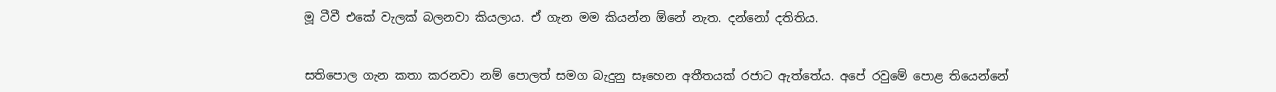මූ ටීවී එකේ වැලක් බලනවා කියලාය. ඒ ගැන මම කියන්න ඕනේ නැත. දන්නෝ දතිතිය.


සතිපොල ගැන කතා කරනවා නම් පොලත් සමග බැදුනු සෑහෙන අතීතයක් රජාට ඇත්තේය. අපේ රවුමේ පොළ තියෙන්නේ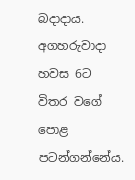බදාදාය. අගහරුවාදා හවස 6ට විතර වගේ පොළ පටන්ගන්නේය.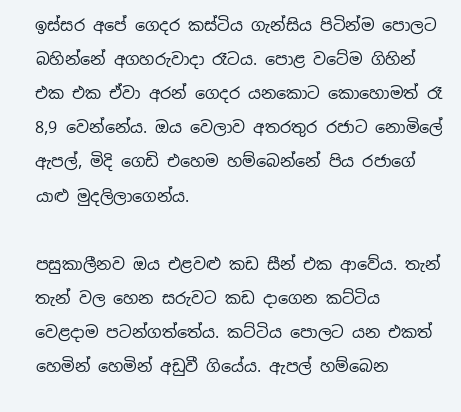ඉස්සර අපේ ගෙදර කස්ටිය ගැන්සිය පිටින්ම පොලට බහින්නේ අගහරුවාදා රෑටය. පොළ වටේම ගිහින් එක එක ඒවා අරන් ගෙදර යනකොට කොහොමත් රෑ 8,9 වෙන්නේය. ඔය වෙලාව අතරතුර රජාට නොමිලේ ඇපල්, මිදි ගෙඩි එහෙම හම්බෙන්නේ පිය රජාගේ යාළු මුදලිලාගෙන්ය.

පසුකාලීනව ඔය එළවළු කඩ සීන් එක ආවේය. තැන් තැන් වල හෙන සරුවට කඩ දාගෙන කට්ටිය වෙළදාම පටන්ගත්තේය. කට්ටිය පොලට යන එකත් හෙමින් හෙමින් අඩුවී ගියේය. ඇපල් හම්බෙන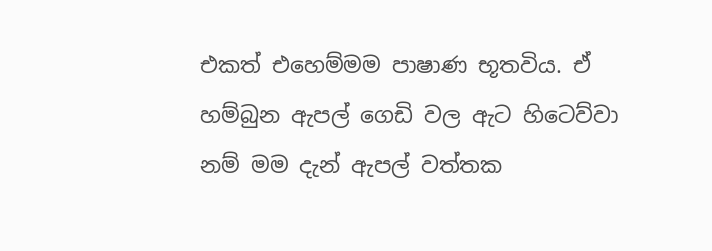එකත් එහෙම්මම පාෂාණ භූතවිය. ඒ හම්බුන ඇපල් ගෙඩි වල ඇට හිටෙව්වා නම් මම දැන් ඇපල් වත්තක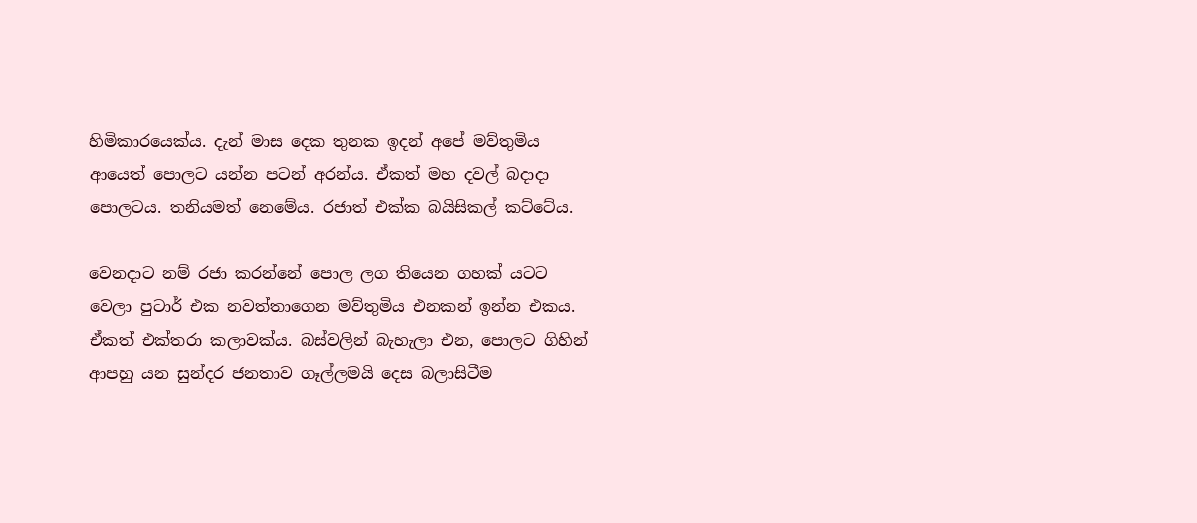හිමිකාරයෙක්ය. දැන් මාස දෙක තුනක ඉදන් අපේ මව්තුමිය ආයෙත් පොලට යන්න පටන් අරන්ය. ඒකත් මහ දවල් බදාදා පොලටය. තනියමත් නෙමේය. රජාත් එක්ක බයිසිකල් කට්ටේය.

වෙනදාට නම් රජා කරන්නේ පොල ලග තියෙන ගහක් යටට වෙලා පුටාර් එක නවත්තාගෙන මව්තුමිය එනකන් ඉන්න එකය. ඒකත් එක්තරා කලාවක්ය. බස්වලින් බැහැලා එන, පොලට ගිහින් ආපහු යන සුන්දර ජනතාව ගෑල්ලමයි දෙස බලාසිටීම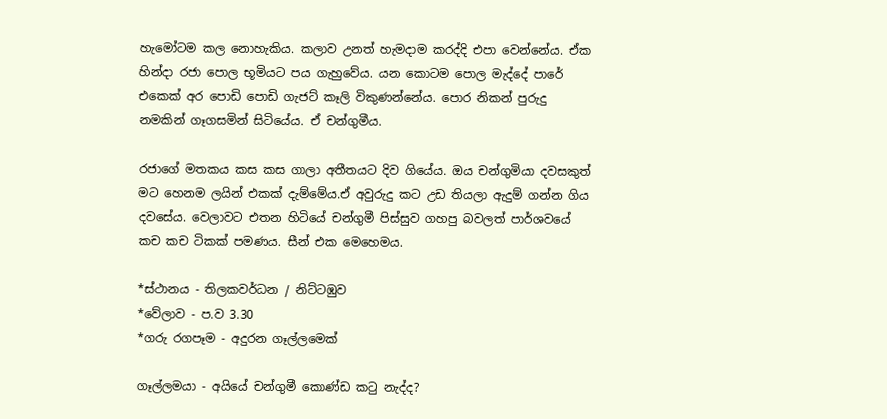හැමෝටම කල නොහැකිය. කලාව උනත් හැමදාම කරද්දි එපා වෙන්නේය. ඒක හින්දා රජා පොල භූමියට පය ගැහුවේය. යන කොටම පොල මැද්දේ පාරේ එකෙක් අර පොඩි පොඩි ගැජට් කෑලි විකුණන්නේය. පොර නිකන් පුරුදු නමකින් ගෑගසමින් සිටියේය. ඒ චන්ගුමීය.

රජාගේ මතකය කස කස ගාලා අතීතයට දිව ගියේය. ඔය චන්ගුමියා දවසකුත් මට හෙනම ලයින් එකක් දැම්මේය.ඒ අවුරුදු කට උඩ තියලා ඇදුම් ගන්න ගිය දවසේය. වෙලාවට එතන හිටියේ චන්ගුමී පිස්සුව ගහපු බවලත් පාර්ශවයේ කච කච ටිකක් පමණය. සීන් එක මෙහෙමය.

*ස්ථානය - තිලකවර්ධන / නිට්ටඹුව
*වේලාව - ප.ව 3.30
*ගරු රගපෑම - අදුරන ගෑල්ලමෙක්

ගෑල්ලමයා - අයියේ චන්ගුමී කොණ්ඩ කටු නැද්ද?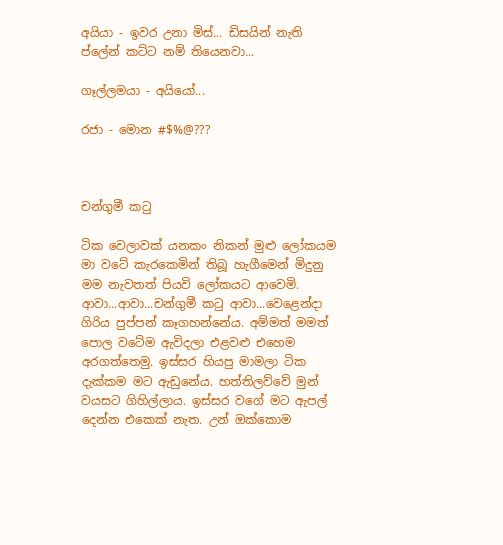අයියා - ඉවර උනා මිස්... ඩිසයින් නැති ප්ලේන් කට්ට නම් තියෙනවා...

ගෑල්ලමයා - අයියෝ...

රජා - මොන #$%@???



චන්ගුමී කටු

ටික වෙලාවක් යනකං නිකන් මුළු ලෝකයම මා වටේ කැරකෙමින් තිබූ හැගීමෙන් මිදුනු මම නැවතත් පියවි ලෝකයට ආවෙමි. ආවා...ආවා...චන්ගුමී කටු ආවා...වෙළෙන්දා ගිරිය පුප්පන් කෑගහන්නේය. අම්මත් මමත් පොල වටේම ඇවිදලා එළවළු එහෙම අරගත්තෙමු. ඉස්සර හියපු මාමලා ටික දැක්කම මට ඇඩුනේය. හත්තිලව්වේ මුන් වයසට ගිහිල්ලාය. ඉස්සර වගේ මට ඇපල් දෙන්න එකෙක් නැත. උන් ඔක්කොම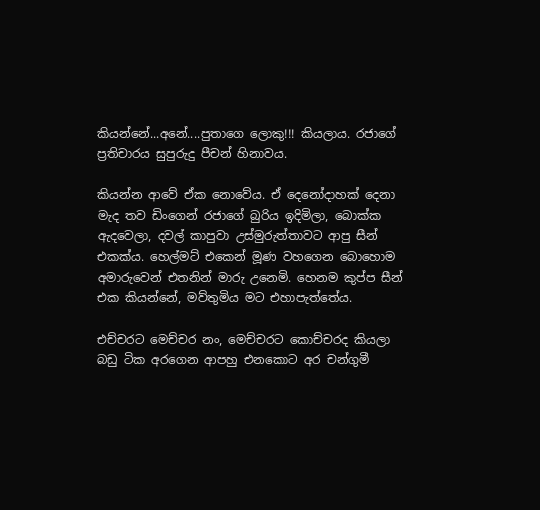කියන්නේ...අනේ....පුතාගෙ ලොකු!!! කියලාය. රජාගේ ප්‍රතිචාරය සුපුරුදු පීචන් හිනාවය.

කියන්න ආවේ ඒක නොවේය. ඒ දෙනෝදාහක් දෙනා මැද තව ඩිංගෙන් රජාගේ බුරිය ඉදිමිලා, බොක්ක ඇදවෙලා, දවල් කාපුවා උස්මුරුත්තාවට ආපු සීන් එකක්ය. හෙල්මට් එකෙන් මූණ වහගෙන බොහොම අමාරුවෙන් එතනින් මාරු උනෙමි. හෙනම කුප්ප සීන් එක කියන්නේ, මව්තුමිය මට එහාපැත්තේය.

එච්චරට මෙච්චර නං, මෙච්චරට කොච්චරද කියලා බඩු ටික අරගෙන ආපහු එනකොට අර චන්ගුමී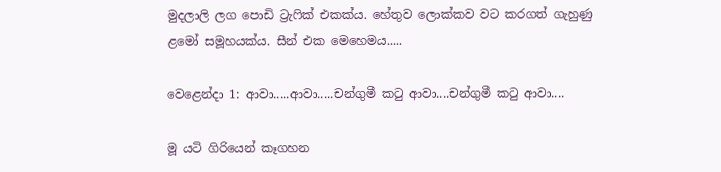මුදලාලි ලග පොඩි ට්‍රැෆික් එකක්ය. හේතුව ලොක්කව වට කරගත් ගැහුණු ළමෝ සමූහයක්ය. සීන් එක මෙහෙමය.....

වෙළෙන්දා 1: ආවා.....ආවා.....චන්ගුමී කටු ආවා....චන්ගුමී කටු ආවා....

මූ යටි ගිරියෙන් කෑගහන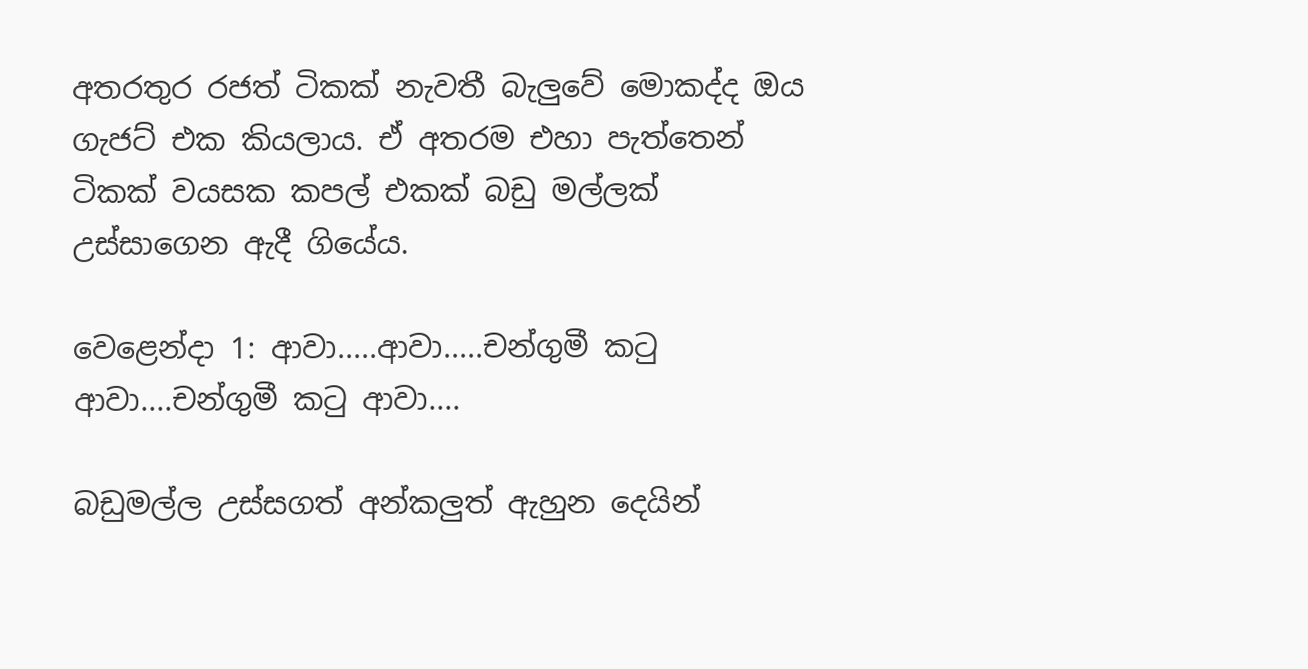අතරතුර රජත් ටිකක් නැවතී බැලුවේ මොකද්ද ඔය ගැජට් එක කියලාය. ඒ අතරම එහා පැත්තෙන් ටිකක් වයසක කපල් එකක් බඩු මල්ලක් උස්සාගෙන ඇදී ගියේය.

වෙළෙන්දා 1: ආවා.....ආවා.....චන්ගුමී කටු ආවා....චන්ගුමී කටු ආවා....

බඩුමල්ල උස්සගත් අන්කලුත් ඇහුන දෙයින්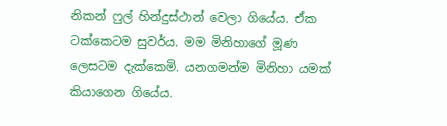නිකන් ෆුල් හින්දුස්ථාන් වෙලා ගියේය. ඒක ටක්කෙටම සුවර්ය. මම මිනිහාගේ මූණ ලෙසටම දැක්කෙමි. යනගමන්ම මිනිහා යමක් කියාගෙන ගියේය.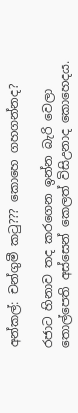අන්කල්: චන්ගුමී කටු??? කොහෙ ගහගන්නද?

රජාට හිනාව තද කරගෙන ඉන්න බැරි වෙලා තොල්පෙති අස්සෙන් කෙලත් විසිඋනාද කොහෙදය.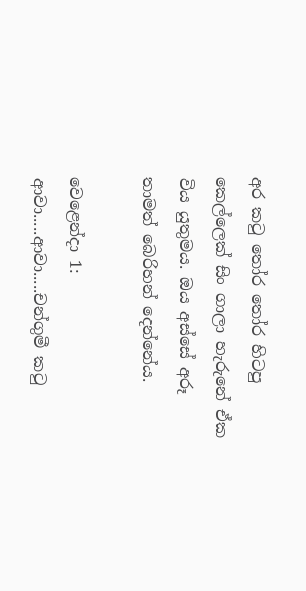අර කටු තෝර තෝර හිටපු කෙල්ලෙක් සිං ගාලා හැරුනේ ඒක විය යුතුමය. ඔය අස්සේ අරූ තාමත් බෙරිහන් දෙන්නේය.

වෙළෙන්දා 1: ආවා.....ආවා.....චන්ගුමී කටු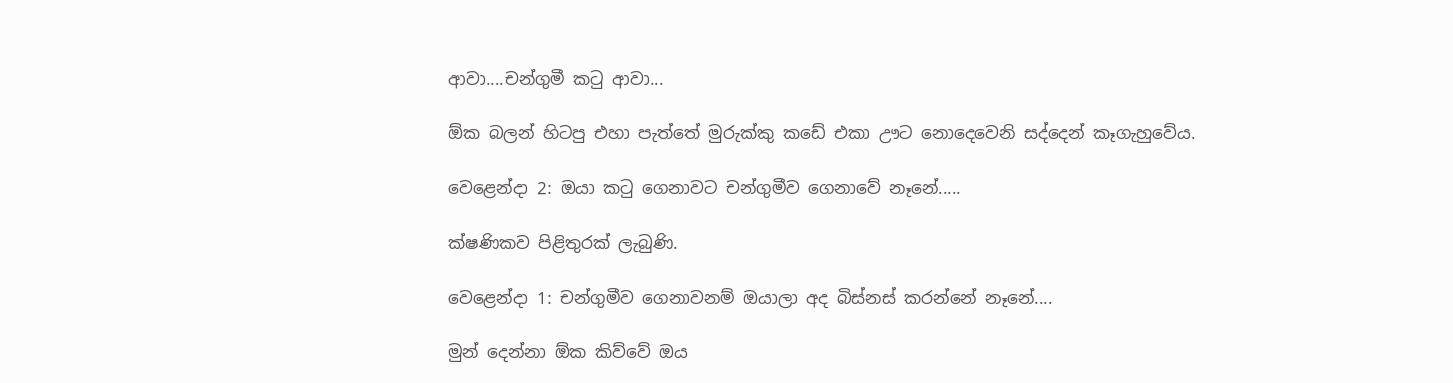ආවා....චන්ගුමී කටු ආවා...

ඕක බලන් හිටපු එහා පැත්තේ මුරුක්කු කඩේ එකා ඌට නොදෙවෙනි සද්දෙන් කෑගැහුවේය.

වෙළෙන්දා 2: ඔයා කටු ගෙනාවට චන්ගුමීව ගෙනාවේ නෑනේ.....

ක්ෂණිකව පිළිතුරක් ලැබුණි.

වෙළෙන්දා 1: චන්ගුමීව ගෙනාවනම් ඔයාලා අද බිස්නස් කරන්නේ නෑනේ....

මුන් දෙන්නා ඕක කිව්වේ ඔය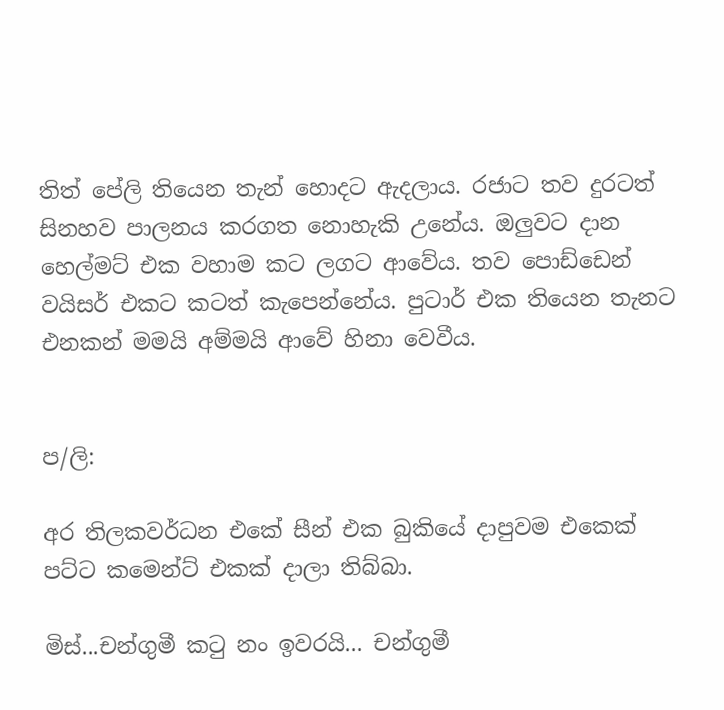තිත් පේලි තියෙන තැන් හොදට ඇදලාය. රජාට තව දුරටත් සිනහව පාලනය කරගත නොහැකි උනේය. ඔලුවට දාන හෙල්මට් එක වහාම කට ලගට ආවේය. තව පොඩ්ඩෙන් වයිසර් එකට කටත් කැපෙන්නේය. පුටාර් එක තියෙන තැනට එනකන් මමයි අම්මයි ආවේ හිනා වෙවීය.


ප/ලි:

අර තිලකවර්ධන එකේ සීන් එක බුකියේ දාපුවම එකෙක් පට්ට කමෙන්ට් එකක් දාලා තිබ්බා.

මිස්...චන්ගුමී කටු නං ඉවරයි... චන්ගුමී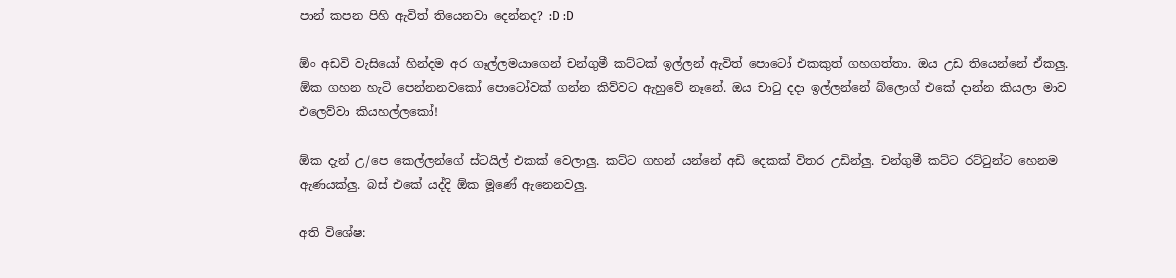පාන් කපන පිහි ඇවිත් තියෙනවා දෙන්නද? :D :D

ඕං අඩවි වැසියෝ හින්දම අර ගෑල්ලමයාගෙන් චන්ගුමී කට්ටක් ඉල්ලන් ඇවිත් පොටෝ එකකුත් ගහගත්තා. ඔය උඩ තියෙන්නේ ඒකලු. ඕක ගහන හැටි පෙන්නනවකෝ පොටෝවක් ගන්න කිව්වට ඇහුවේ නෑනේ. ඔය චාටු දදා ඉල්ලන්නේ බ්ලොග් එකේ දාන්න කියලා මාව එලෙව්වා කියහල්ලකෝ!

ඕක දැන් උ/පෙ කෙල්ලන්ගේ ස්ටයිල් එකක් වෙලාලු. කට්ට ගහන් යන්නේ අඩි දෙකක් විතර උඩින්ලු. චන්ගුමී කට්ට රට්ටුන්ට හෙනම ඇණයක්ලු. බස් එකේ යද්දි ඕක මූණේ ඇනෙනවලු.

අති විශේෂ: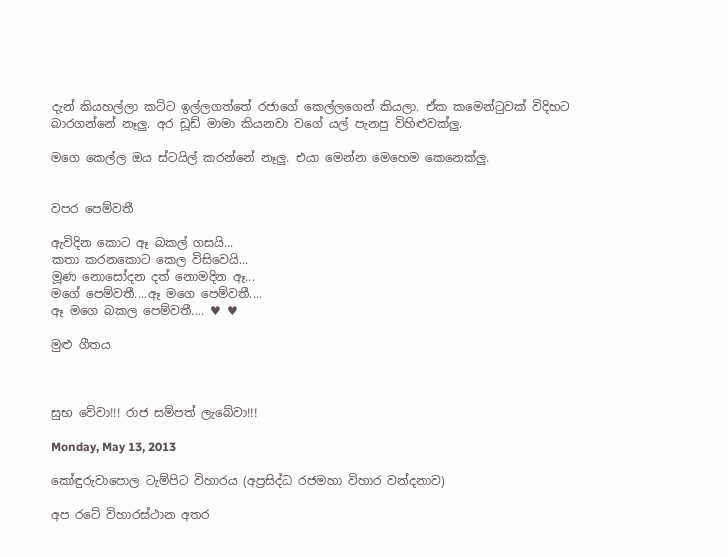දැන් කියහල්ලා කට්ට ඉල්ලගත්තේ රජාගේ කෙල්ලගෙන් කියලා. ඒක කමෙන්ටුවක් විදිහට බාරගන්නේ නෑලු. අර ඩූඩ් මාමා කියනවා වගේ යල් පැනපු විහිළුවක්ලු.

මගෙ කෙල්ල ඔය ස්ටයිල් කරන්නේ නෑලු. එයා මෙන්න මෙහෙම කෙනෙක්ලු.


වපර පෙම්වතී

ඇවිදින කොට ඈ බකල් ගසයි...
කතා කරනකොට කෙල විසිවෙයි...
මූණ නොසෝදන දත් නොමදින ඈ...
මගේ පෙම්වතී....ඈ මගෙ පෙම්වතී....
ඈ මගෙ බකල පෙම්වතී.... ♥ ♥

මුළු ගීතය



සුභ වේවා!!! රාජ සම්පත් ලැබේවා!!!

Monday, May 13, 2013

කෝඳුරුවාපොල ටැම්පිට විහාරය (අප්‍රසිද්ධ රජමහා විහාර වන්දනාව)

අප රටේ විහාරස්ථාන අතර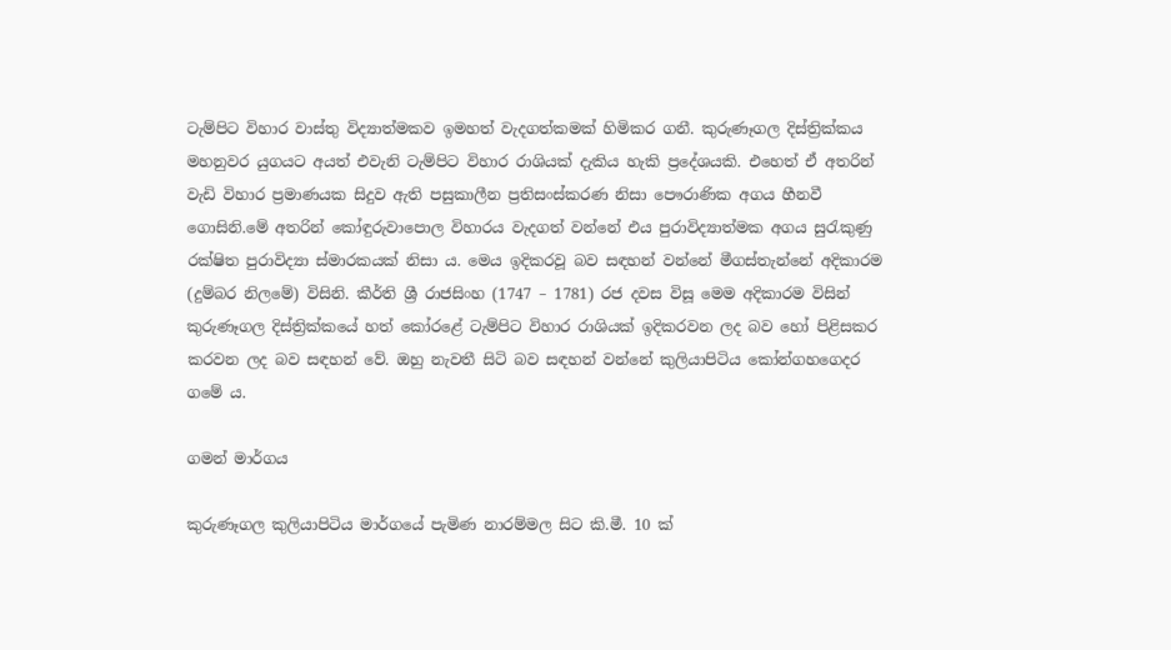ටැම්පිට විහාර වාස්තු විද්‍යාත්මකව ඉමහත් වැදගත්කමක් හිමිකර ගනී. කුරුණෑගල දිස්ත්‍රික්කය මහනුවර යුගයට අයත් එවැනි ටැම්පිට විහාර රාශියක් දැකිය හැකි ප්‍රදේශයකි. එහෙත් ඒ අතරින් වැඩි විහාර ප්‍රමාණයක සිදුව ඇති පසුකාලීන ප්‍රතිසංස්කරණ නිසා පෞරාණික අගය හීනවී ගොසිනි.මේ අතරින් කෝඳුරුවාපොල විහාරය වැදගත් වන්නේ එය පුරාවිද්‍යාත්මක අගය සුරැකුණු රක්ෂිත පුරාවිද්‍යා ස්මාරකයක් නිසා ය. මෙය ඉදිකරවූ බව සඳහන් වන්නේ මීගස්තැන්නේ අදිකාරම (දුම්බර නිලමේ) විසිනි. කීර්ති ශ්‍රී රාජසිංහ (1747 – 1781) රජ දවස විසූ මෙම අදිකාරම විසින් කුරුණෑගල දිස්ත්‍රික්කයේ හත් කෝරළේ ටැම්පිට විහාර රාශියක් ඉදිකරවන ලද බව හෝ පිළිසකර කරවන ලද බව සඳහන් වේ. ඔහු නැවතී සිටි බව සඳහන් වන්නේ කුලියාපිටිය කෝන්ගහගෙදර ගමේ ය.

ගමන් මාර්ගය

කුරුණෑගල කුලියාපිටිය මාර්ගයේ පැමිණ නාරම්මල සිට කි.මී. 10 ක්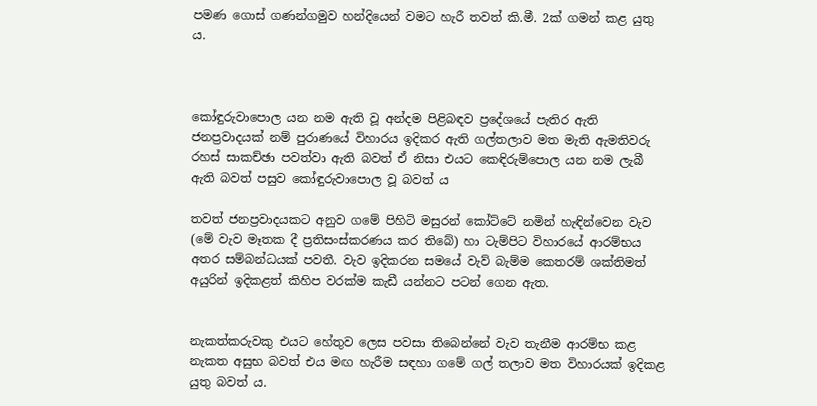පමණ ගොස් ගණන්ගමුව හන්දියෙන් වමට හැරී තවත් කි.මී. 2ක් ගමන් කළ යුතු ය.



කෝඳුරුවාපොල යන නම ඇති වූ අන්දම පිළිබඳව ප්‍රදේශයේ පැතිර ඇති ජනප්‍රවාදයක් නම් පුරාණයේ විහාරය ඉදිකර ඇති ගල්තලාව මත මැති ඇමතිවරු රහස් සාකච්ඡා පවත්වා ඇති බවත් ඒ නිසා එයට කෙඳිරුම්පොල යන නම ලැබී ඇති බවත් පසුව කෝඳුරුවාපොල වූ බවත් ය

තවත් ජනප්‍රවාදයකට අනුව ගමේ පිහිටි මසුරන් කෝට්ටේ නමින් හැඳින්වෙන වැව (මේ වැව මෑතක දී ප්‍රතිසංස්කරණය කර තිබේ) හා ටැම්පිට විහාරයේ ආරම්භය අතර සම්බන්ධයක් පවතී. වැව ඉදිකරන සමයේ වැව් බැම්ම කෙතරම් ශක්තිමත් අයුරින් ඉදිකළත් කිහිප වරක්ම කැඩී යන්නට පටන් ගෙන ඇත.


නැකත්කරුවකු එයට හේතුව ලෙස පවසා තිබෙන්නේ වැව තැනීම ආරම්භ කළ නැකත අසුභ බවත් එය මඟ හැරීම සඳහා ගමේ ගල් තලාව මත විහාරයක් ඉදිකළ යුතු බවත් ය.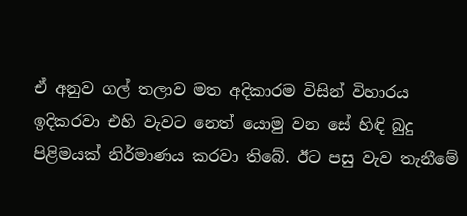ඒ අනුව ගල් තලාව මත අදිකාරම විසින් විහාරය ඉදිකරවා එහි වැවට නෙත් යොමු වන සේ හිඳි බුදු පිළිමයක් නිර්මාණය කරවා තිබේ. ඊට පසු වැව තැනීමේ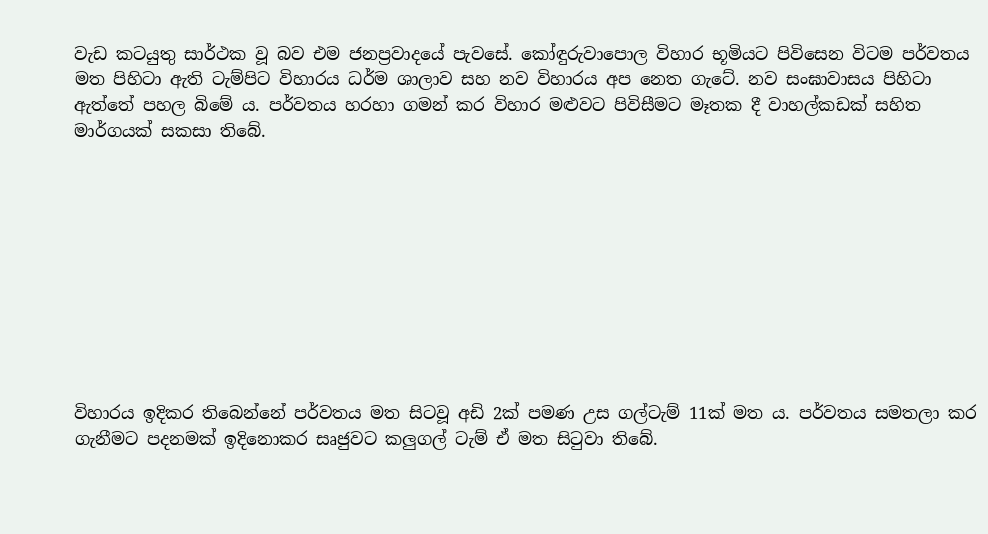වැඩ කටයුතු සාර්ථක වූ බව එම ජනප්‍රවාදයේ පැවසේ. කෝඳුරුවාපොල විහාර භූමියට පිවිසෙන විටම පර්වතය මත පිහිටා ඇති ටැම්පිට විහාරය ධර්ම ශාලාව සහ නව විහාරය අප නෙත ගැටේ. නව සංඝාවාසය පිහිටා ඇත්තේ පහල බිමේ ය. පර්වතය හරහා ගමන් කර විහාර මළුවට පිවිසීමට මෑතක දී වාහල්කඩක් සහිත මාර්ගයක් සකසා තිබේ.










විහාරය ඉදිකර තිබෙන්නේ පර්වතය මත සිටවූ අඩි 2ක් පමණ උස ගල්ටැම් 11ක් මත ය. පර්වතය සමතලා කර ගැනීමට පදනමක් ඉදිනොකර සෘජුවට කලුගල් ටැම් ඒ මත සිටුවා තිබේ.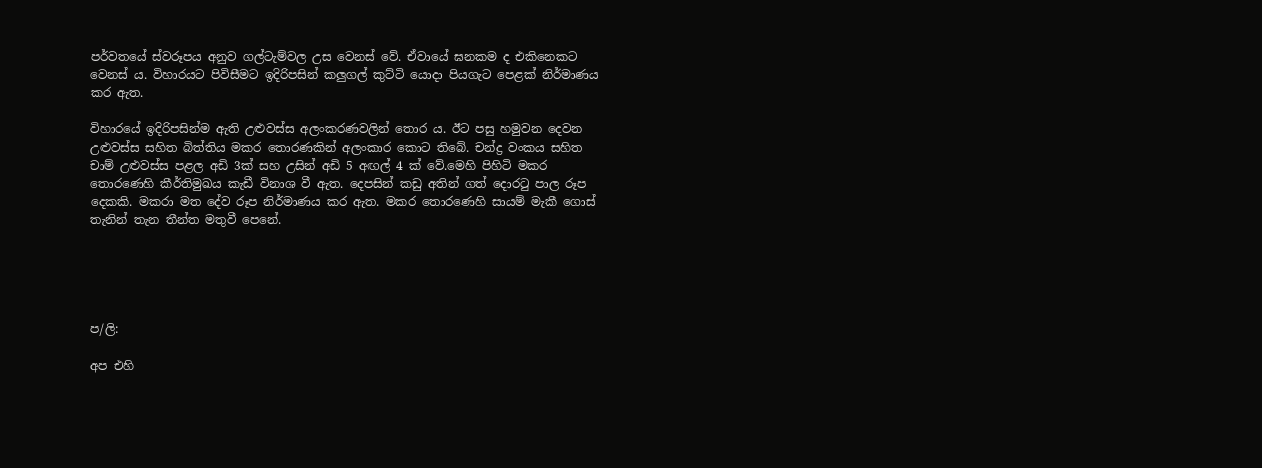පර්වතයේ ස්වරූපය අනුව ගල්ටැම්වල උස වෙනස් වේ. ඒවායේ ඝනකම ද එකිනෙකට වෙනස් ය. විහාරයට පිවිසීමට ඉදිරිපසින් කලුගල් කුට්ටි යොදා පියගැට පෙළක් නිර්මාණය කර ඇත.

විහාරයේ ඉදිරිපසින්ම ඇති උළුවස්ස අලංකරණවලින් තොර ය. ඊට පසු හමුවන දෙවන උළුවස්ස සහිත බිත්තිය මකර තොරණකින් අලංකාර කොට තිබේ. චන්ද්‍ර වංකය සහිත චාම් උළුවස්ස පළල අඩි 3ක් සහ උසින් අඩි 5 අඟල් 4 ක් වේ.මෙහි පිහිටි මකර තොරණෙහි කීර්තිමුඛය කැඩී විනාශ වී ඇත. දෙපසින් කඩු අතින් ගත් දොරටු පාල රූප දෙකකි. මකරා මත දේව රූප නිර්මාණය කර ඇත. මකර තොරණෙහි සායම් මැකී ගොස් තැනින් තැන තීන්ත මතුවී පෙනේ.





ප/ලි:

අප එහි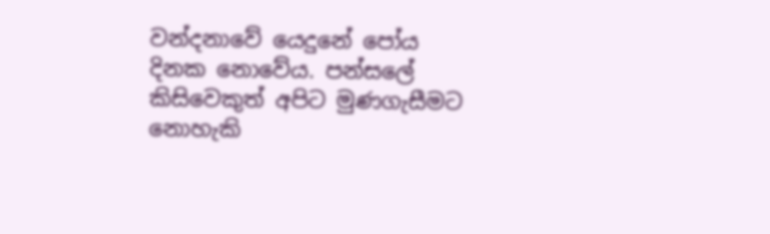වන්දනාවේ යෙදුනේ පෝය දිනක නොවේය. පන්සලේ කිසිවෙකුත් අපිට මුණගැසීමට නොහැකි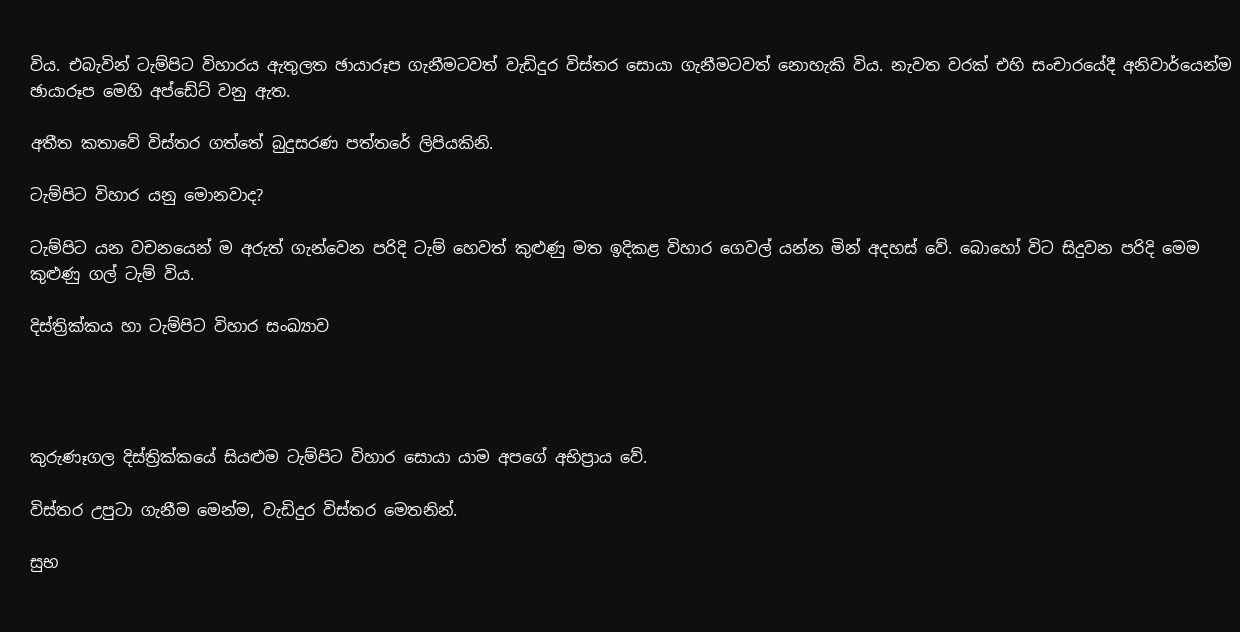විය. එබැවින් ටැම්පිට විහාරය ඇතුලත ඡායාරූප ගැනීමටවත් වැඩිදුර විස්තර සොයා ගැනීමටවත් නොහැකි විය. නැවත වරක් එහි සංචාරයේදී අනිවාර්යෙන්ම ඡායාරූප මෙහි අප්ඩේට් වනු ඇත.

අතීත කතාවේ විස්තර ගත්තේ බුදුසරණ පත්තරේ ලිපියකිනි.

ටැම්පිට විහාර යනු මොනවාද?

ටැම්පිට යන වචනයෙන් ම අරුත් ගැන්වෙන පරිදි ටැම් හෙවත් කුළුණු මත ඉදිකළ විහාර ගෙවල් යන්න මින් අදහස්‌ වේ. බොහෝ විට සිදුවන පරිදි මෙම කුළුණු ගල් ටැම් විය.

දිස්‌ත්‍රික්‌කය හා ටැම්පිට විහාර සංඛ්‍යාව




කුරුණෑගල දිස්ත්‍රික්කයේ සියළුම ටැම්පිට විහාර සොයා යාම අපගේ අභිප්‍රාය වේ.

විස්තර උපුටා ගැනීම මෙන්ම, වැඩිදුර විස්තර මෙතනින්.

සුභ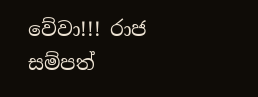වේවා!!! රාජ සම්පත්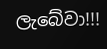ලැබේවා!!!